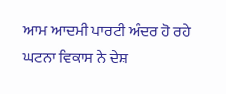ਆਮ ਆਦਮੀ ਪਾਰਟੀ ਅੰਦਰ ਹੋ ਰਹੇ ਘਟਨਾ ਵਿਕਾਸ ਨੇ ਦੇਸ਼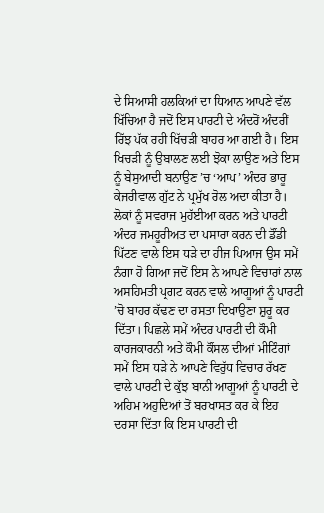ਦੇ ਸਿਆਸੀ ਹਲਕਿਆਂ ਦਾ ਧਿਆਨ ਆਪਣੇ ਵੱਲ ਖਿੱਚਿਆ ਹੈ ਜਦੋਂ ਇਸ ਪਾਰਟੀ ਦੇ ਅੰਦਰੋਂ ਅੰਦਰੀਂ ਰਿੱਝ ਪੱਕ ਰਹੀ ਖਿੱਚੜੀ ਬਾਹਰ ਆ ਗਈ ਹੈ। ਇਸ ਖਿਚੜੀ ਨੂੰ ਉਬਾਲਣ ਲਈ ਝੋਕਾ ਲਾਉਣ ਅਤੇ ਇਸ ਨੂੰ ਬੇਸੁਆਦੀ ਬਨਾਉਣ ’ਚ ‘ਆਪ’ ਅੰਦਰ ਭਾਰੂ ਕੇਜਰੀਵਾਲ ਗੁੱਟ ਨੇ ਪ੍ਰਮੁੱਖ ਰੋਲ ਅਦਾ ਕੀਤਾ ਹੈ। ਲੋਕਾਂ ਨੂੰ ਸਵਰਾਜ ਮੁਹੱਈਆ ਕਰਨ ਅਤੇ ਪਾਰਟੀ ਅੰਦਰ ਜਮਹੂਰੀਅਤ ਦਾ ਪਸਾਰਾ ਕਰਨ ਦੀ ਡੌਂਡੀ ਪਿੱਟਣ ਵਾਲੇ ਇਸ ਧੜੇ ਦਾ ਹੀਜ ਪਿਆਜ ਉਸ ਸਮੇਂ ਨੰਗਾ ਹੋ ਗਿਆ ਜਦੋਂ ਇਸ ਨੇ ਆਪਣੇ ਵਿਚਾਰਾਂ ਨਾਲ ਅਸਹਿਮਤੀ ਪ੍ਰਗਟ ਕਰਨ ਵਾਲੇ ਆਗੂਆਂ ਨੂੰ ਪਾਰਟੀ ’ਚੋ ਬਾਹਰ ਕੱਢਣ ਦਾ ਰਸਤਾ ਦਿਖਾਉਣਾ ਸ਼ੁਰੂ ਕਰ ਦਿੱਤਾ। ਪਿਛਲੇ ਸਮੇਂ ਅੰਦਰ ਪਾਰਟੀ ਦੀ ਕੌਮੀ ਕਾਰਜਕਾਰਨੀ ਅਤੇ ਕੌਮੀ ਕੌਂਸਲ ਦੀਆਂ ਮੀਟਿੰਗਾਂ ਸਮੇਂ ਇਸ ਧੜੇ ਨੇ ਆਪਣੇ ਵਿਰੁੱਧ ਵਿਚਾਰ ਰੱਖਣ ਵਾਲੇ ਪਾਰਟੀ ਦੇ ਕੁੱਝ ਬਾਨੀ ਆਗੂਆਂ ਨੂੰ ਪਾਰਟੀ ਦੇ ਅਹਿਮ ਅਹੁਦਿਆਂ ਤੋਂ ਬਰਖਾਸਤ ਕਰ ਕੇ ਇਹ ਦਰਸਾ ਦਿੱਤਾ ਕਿ ਇਸ ਪਾਰਟੀ ਦੀ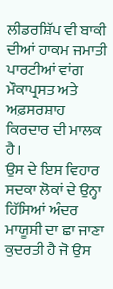ਲੀਡਰਸ਼ਿੱਪ ਵੀ ਬਾਕੀ ਦੀਆਂ ਹਾਕਮ ਜਮਾਤੀ ਪਾਰਟੀਆਂ ਵਾਂਗ ਮੌਕਾਪ੍ਰਸਤ ਅਤੇ ਅਫ਼ਸਰਸ਼ਾਹ ਕਿਰਦਾਰ ਦੀ ਮਾਲਕ ਹੈ।
ਉਸ ਦੇ ਇਸ ਵਿਹਾਰ ਸਦਕਾ ਲੋਕਾਂ ਦੇ ਉਨ੍ਹਾ ਹਿੱਸਿਆਂ ਅੰਦਰ ਮਾਯੂਸੀ ਦਾ ਛਾ ਜਾਣਾ ਕੁਦਰਤੀ ਹੈ ਜੋ ਉਸ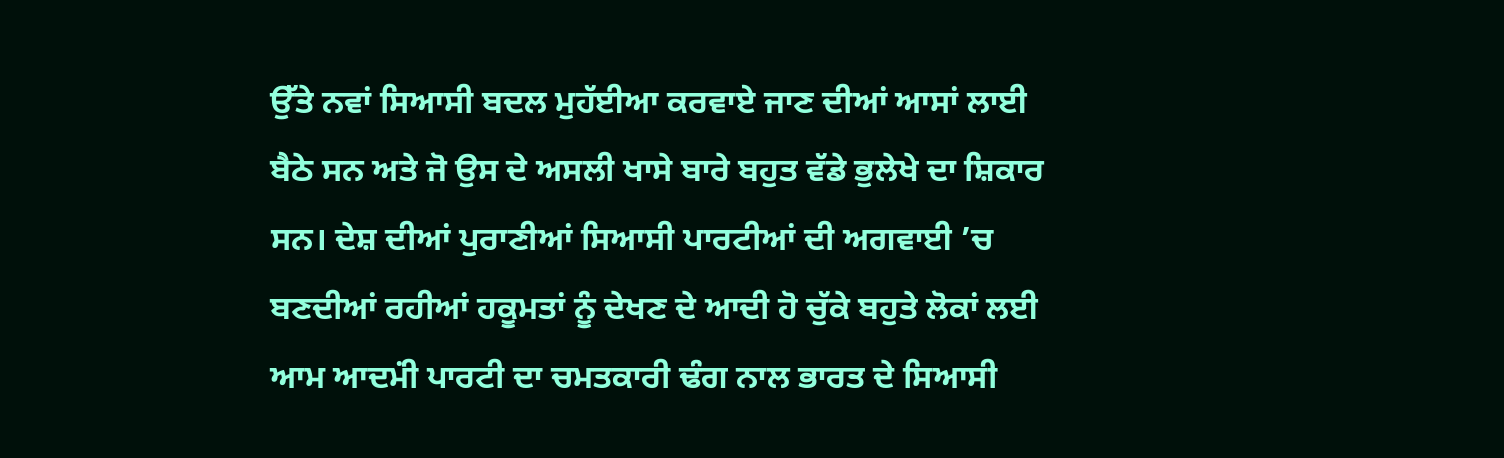ਉੱਤੇ ਨਵਾਂ ਸਿਆਸੀ ਬਦਲ ਮੁਹੱਈਆ ਕਰਵਾਏ ਜਾਣ ਦੀਆਂ ਆਸਾਂ ਲਾਈ ਬੈਠੇ ਸਨ ਅਤੇ ਜੋ ਉਸ ਦੇ ਅਸਲੀ ਖਾਸੇ ਬਾਰੇ ਬਹੁਤ ਵੱਡੇ ਭੁਲੇਖੇ ਦਾ ਸ਼ਿਕਾਰ ਸਨ। ਦੇਸ਼ ਦੀਆਂ ਪੁਰਾਣੀਆਂ ਸਿਆਸੀ ਪਾਰਟੀਆਂ ਦੀ ਅਗਵਾਈ ’ਚ ਬਣਦੀਆਂ ਰਹੀਆਂ ਹਕੂਮਤਾਂ ਨੂੰ ਦੇਖਣ ਦੇ ਆਦੀ ਹੋ ਚੁੱਕੇ ਬਹੁਤੇ ਲੋਕਾਂ ਲਈ ਆਮ ਆਦਮਂੀ ਪਾਰਟੀ ਦਾ ਚਮਤਕਾਰੀ ਢੰਗ ਨਾਲ ਭਾਰਤ ਦੇ ਸਿਆਸੀ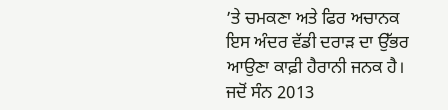’ਤੇ ਚਮਕਣਾ ਅਤੇ ਫਿਰ ਅਚਾਨਕ ਇਸ ਅੰਦਰ ਵੱਡੀ ਦਰਾੜ ਦਾ ਉੱਭਰ ਆਉਣਾ ਕਾਫ਼ੀ ਹੈਰਾਨੀ ਜਨਕ ਹੈ।
ਜਦੋਂ ਸੰਨ 2013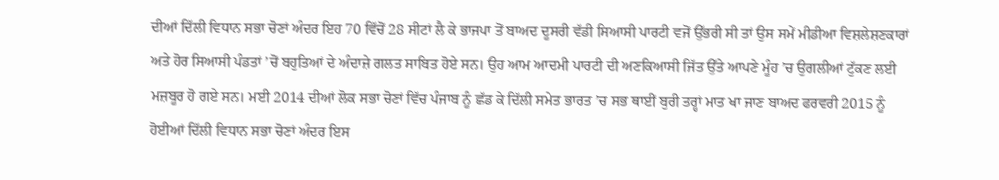ਦੀਆਂ ਦਿੱਲੀ ਵਿਧਾਨ ਸਭਾ ਚੋਣਾਂ ਅੰਦਰ ਇਹ 70 ਵਿੱਚੋਂ 28 ਸੀਟਾਂ ਲੈ ਕੇ ਭਾਜਪਾ ਤੋਂ ਬਾਅਦ ਦੂਸਰੀ ਵੱਡੀ ਸਿਆਸੀ ਪਾਰਟੀ ਵਜੋਂ ਉੱਭਰੀ ਸੀ ਤਾਂ ਉਸ ਸਮੇਂ ਮੀਡੀਆ ਵਿਸ਼ਲੇਸ਼ਣਕਾਰਾਂ ਅਤੇ ਹੋਰ ਸਿਆਸੀ ਪੰਡਤਾਂ ’ਚੋਂ ਬਹੁਤਿਆਂ ਦੇ ਅੰਦਾਜ਼ੇ ਗਲਤ ਸਾਬਿਤ ਹੋਏ ਸਨ। ਉਹ ਆਮ ਆਦਮੀ ਪਾਰਟੀ ਦੀ ਅਣਕਿਆਸੀ ਜਿੱਤ ਉੱਤੇ ਆਪਣੇ ਮੂੰਹ ’ਚ ਉਗਲੀਆਂ ਟੁੱਕਣ ਲਈ ਮਜ਼ਬੂਰ ਹੋ ਗਏ ਸਨ। ਮਈ 2014 ਦੀਆਂ ਲੋਕ ਸਭਾ ਚੋਣਾਂ ਵਿੱਚ ਪੰਜਾਬ ਨੂੰ ਛੱਡ ਕੇ ਦਿੱਲੀ ਸਮੇਤ ਭਾਰਤ ’ਚ ਸਭ ਥਾਈਂ ਬੁਰੀ ਤਰ੍ਹਾਂ ਮਾਤ ਖਾ ਜਾਣ ਬਾਅਦ ਫਰਵਰੀ 2015 ਨੂੰ ਹੋਈਆਂ ਦਿੱਲੀ ਵਿਧਾਨ ਸਭਾ ਚੋਣਾਂ ਅੰਦਰ ਇਸ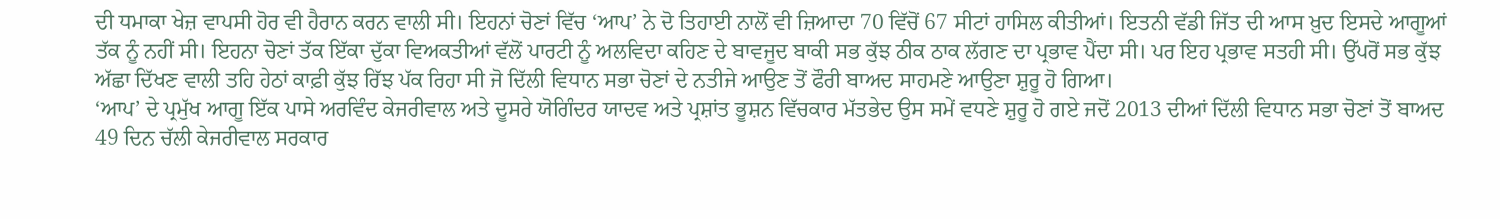ਦੀ ਧਮਾਕਾ ਖੇਜ਼ ਵਾਪਸੀ ਹੋਰ ਵੀ ਹੈਰਾਨ ਕਰਨ ਵਾਲੀ ਸੀ। ਇਹਨਾਂ ਚੋਣਾਂ ਵਿੱਚ ‘ਆਪ’ ਨੇ ਦੋ ਤਿਹਾਈ ਨਾਲੋਂ ਵੀ ਜ਼ਿਆਦਾ 70 ਵਿੱਚੋਂ 67 ਸੀਟਾਂ ਹਾਸਿਲ ਕੀਤੀਆਂ। ਇਤਨੀ ਵੱਡੀ ਜਿੱਤ ਦੀ ਆਸ ਖ਼ੁਦ ਇਸਦੇ ਆਗੂਆਂ ਤੱਕ ਨੂੰ ਨਹੀਂ ਸੀ। ਇਹਨਾ ਚੋਣਾਂ ਤੱਕ ਇੱਕਾ ਦੁੱਕਾ ਵਿਅਕਤੀਆਂ ਵੱਲੋਂ ਪਾਰਟੀ ਨੂੰ ਅਲਵਿਦਾ ਕਹਿਣ ਦੇ ਬਾਵਜੂਦ ਬਾਕੀ ਸਭ ਕੁੱਝ ਠੀਕ ਠਾਕ ਲੱਗਣ ਦਾ ਪ੍ਰਭਾਵ ਪੈਂਦਾ ਸੀ। ਪਰ ਇਹ ਪ੍ਰਭਾਵ ਸਤਹੀ ਸੀ। ਉੱਪਰੋਂ ਸਭ ਕੁੱਝ ਅੱਛਾ ਦਿੱਖਣ ਵਾਲੀ ਤਹਿ ਹੇਠਾਂ ਕਾਫ਼ੀ ਕੁੱਝ ਰਿੱਝ ਪੱਕ ਰਿਹਾ ਸੀ ਜੋ ਦਿੱਲੀ ਵਿਧਾਨ ਸਭਾ ਚੋਣਾਂ ਦੇ ਨਤੀਜੇ ਆਉਣ ਤੋਂ ਫੌਰੀ ਬਾਅਦ ਸਾਹਮਣੇ ਆਉਣਾ ਸ਼ੁਰੂ ਹੋ ਗਿਆ।
‘ਆਪ’ ਦੇ ਪ੍ਰਮੁੱਖ ਆਗੂ ਇੱਕ ਪਾਸੇ ਅਰਵਿੰਦ ਕੇਜਰੀਵਾਲ ਅਤੇ ਦੂਸਰੇ ਯੋਗਿੰਦਰ ਯਾਦਵ ਅਤੇ ਪ੍ਰਸ਼ਾਂਤ ਭੂਸ਼ਨ ਵਿੱਚਕਾਰ ਮੱਤਭੇਦ ਉਸ ਸਮੇਂ ਵਧਣੇ ਸ਼ੁਰੂ ਹੋ ਗਏ ਜਦੋਂ 2013 ਦੀਆਂ ਦਿੱਲੀ ਵਿਧਾਨ ਸਭਾ ਚੋਣਾਂ ਤੋਂ ਬਾਅਦ 49 ਦਿਨ ਚੱਲੀ ਕੇਜਰੀਵਾਲ ਸਰਕਾਰ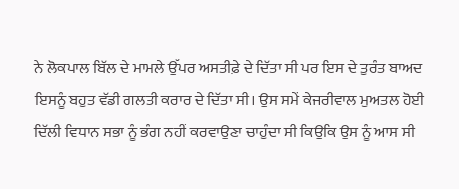ਨੇ ਲੋਕਪਾਲ ਬਿੱਲ ਦੇ ਮਾਮਲੇ ਉੱਪਰ ਅਸਤੀਫ਼ੇ ਦੇ ਦਿੱਤਾ ਸੀ ਪਰ ਇਸ ਦੇ ਤੁਰੰਤ ਬਾਅਦ ਇਸਨੂੰ ਬਹੁਤ ਵੱਡੀ ਗਲਤੀ ਕਰਾਰ ਦੇ ਦਿੱਤਾ ਸੀ। ਉਸ ਸਮੇਂ ਕੇਜਰੀਵਾਲ ਮੁਅਤਲ ਹੋਈ ਦਿੱਲੀ ਵਿਧਾਨ ਸਭਾ ਨੂੰ ਭੰਗ ਨਹੀਂ ਕਰਵਾਉਣਾ ਚਾਹੁੰਦਾ ਸੀ ਕਿਉਕਿ ਉਸ ਨੂੰ ਆਸ ਸੀ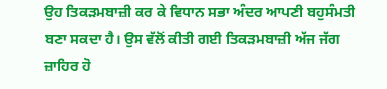ਉਹ ਤਿਕੜਮਬਾਜ਼ੀ ਕਰ ਕੇ ਵਿਧਾਨ ਸਭਾ ਅੰਦਰ ਆਪਣੀ ਬਹੁਸੰਮਤੀ ਬਣਾ ਸਕਦਾ ਹੈ। ਉਸ ਵੱਲੋਂ ਕੀਤੀ ਗਈ ਤਿਕੜਮਬਾਜ਼ੀ ਅੱਜ ਜੱਗ ਜ਼ਾਹਿਰ ਹੋ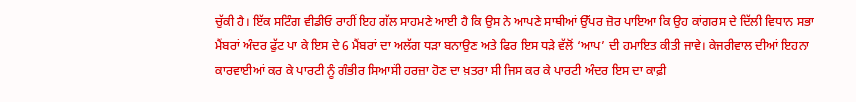ਚੁੱਕੀ ਹੈ। ਇੱਕ ਸਟਿੰਗ ਵੀਡੀਓ ਰਾਹੀਂ ਇਹ ਗੱਲ ਸਾਹਮਣੇ ਆਈ ਹੈ ਕਿ ਉਸ ਨੇ ਆਪਣੇ ਸਾਥੀਆਂ ਉੱਪਰ ਜ਼ੋਰ ਪਾਇਆ ਕਿ ਉਹ ਕਾਂਗਰਸ ਦੇ ਦਿੱਲੀ ਵਿਧਾਨ ਸਭਾ ਮੈਂਬਰਾਂ ਅੰਦਰ ਫੁੱਟ ਪਾ ਕੇ ਇਸ ਦੇ 6 ਮੈਂਬਰਾਂ ਦਾ ਅਲੱਗ ਧੜਾ ਬਨਾਉਣ ਅਤੇ ਫਿਰ ਇਸ ਧੜੇ ਵੱਲੋਂ ‘ਆਪ’ ਦੀ ਹਮਾਇਤ ਕੀਤੀ ਜਾਵੇ। ਕੇਜਰੀਵਾਲ ਦੀਆਂ ਇਹਨਾ ਕਾਰਵਾਈਆਂ ਕਰ ਕੇ ਪਾਰਟੀ ਨੂੰ ਗੰਭੀਰ ਸਿਆਸਂੀ ਹਰਜ਼ਾ ਹੋਣ ਦਾ ਖ਼ਤਰਾ ਸੀ ਜਿਸ ਕਰ ਕੇ ਪਾਰਟੀ ਅੰਦਰ ਇਸ ਦਾ ਕਾਫ਼ੀ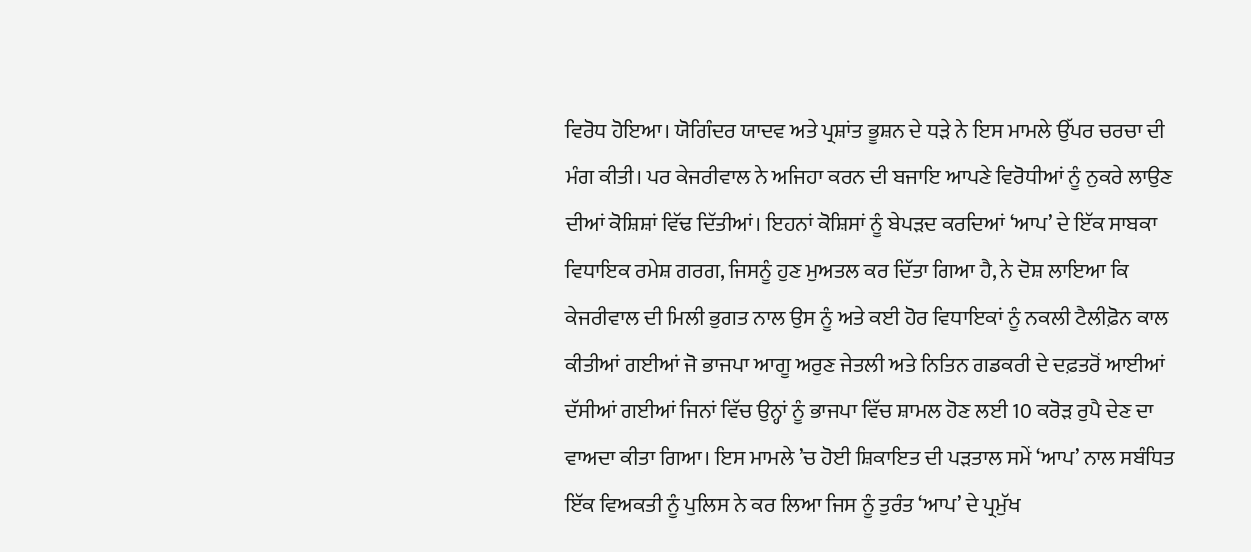ਵਿਰੋਧ ਹੋਇਆ। ਯੋਗਿੰਦਰ ਯਾਦਵ ਅਤੇ ਪ੍ਰਸ਼ਾਂਤ ਭੂਸ਼ਨ ਦੇ ਧੜੇ ਨੇ ਇਸ ਮਾਮਲੇ ਉੱਪਰ ਚਰਚਾ ਦੀ ਮੰਗ ਕੀਤੀ। ਪਰ ਕੇਜਰੀਵਾਲ ਨੇ ਅਜਿਹਾ ਕਰਨ ਦੀ ਬਜਾਇ ਆਪਣੇ ਵਿਰੋਧੀਆਂ ਨੂੰ ਨੁਕਰੇ ਲਾਉਣ ਦੀਆਂ ਕੋਸ਼ਿਸ਼ਾਂ ਵਿੱਢ ਦਿੱਤੀਆਂ। ਇਹਨਾਂ ਕੋਸ਼ਿਸਾਂ ਨੂੰ ਬੇਪੜਦ ਕਰਦਿਆਂ ‘ਆਪ’ ਦੇ ਇੱਕ ਸਾਬਕਾ ਵਿਧਾਇਕ ਰਮੇਸ਼ ਗਰਗ, ਜਿਸਨੂੰ ਹੁਣ ਮੁਅਤਲ ਕਰ ਦਿੱਤਾ ਗਿਆ ਹੈ, ਨੇ ਦੋਸ਼ ਲਾਇਆ ਕਿ ਕੇਜਰੀਵਾਲ ਦੀ ਮਿਲੀ ਭੁਗਤ ਨਾਲ ਉਸ ਨੂੰ ਅਤੇ ਕਈ ਹੋਰ ਵਿਧਾਇਕਾਂ ਨੂੰ ਨਕਲੀ ਟੈਲੀਫ਼ੋਨ ਕਾਲ ਕੀਤੀਆਂ ਗਈਆਂ ਜੋ ਭਾਜਪਾ ਆਗੂ ਅਰੁਣ ਜੇਤਲੀ ਅਤੇ ਨਿਤਿਨ ਗਡਕਰੀ ਦੇ ਦਫ਼ਤਰੋਂ ਆਈਆਂ ਦੱਸੀਆਂ ਗਈਆਂ ਜਿਨਾਂ ਵਿੱਚ ਉਨ੍ਹਾਂ ਨੂੰ ਭਾਜਪਾ ਵਿੱਚ ਸ਼ਾਮਲ ਹੋਣ ਲਈ 10 ਕਰੋੜ ਰੁਪੈ ਦੇਣ ਦਾ ਵਾਅਦਾ ਕੀਤਾ ਗਿਆ। ਇਸ ਮਾਮਲੇ ’ਚ ਹੋਈ ਸ਼ਿਕਾਇਤ ਦੀ ਪੜਤਾਲ ਸਮੇਂ ‘ਆਪ’ ਨਾਲ ਸਬੰਧਿਤ ਇੱਕ ਵਿਅਕਤੀ ਨੂੰ ਪੁਲਿਸ ਨੇ ਕਰ ਲਿਆ ਜਿਸ ਨੂੰ ਤੁਰੰਤ ‘ਆਪ’ ਦੇ ਪ੍ਰਮੁੱਖ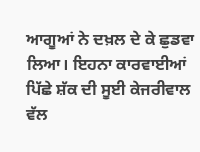ਆਗੂਆਂ ਨੇ ਦਖ਼ਲ ਦੇ ਕੇ ਛੁਡਵਾ ਲਿਆ। ਇਹਨਾ ਕਾਰਵਾਈਆਂ ਪਿੱਛੇ ਸ਼ੱਕ ਦੀ ਸੂਈ ਕੇਜਰੀਵਾਲ ਵੱਲ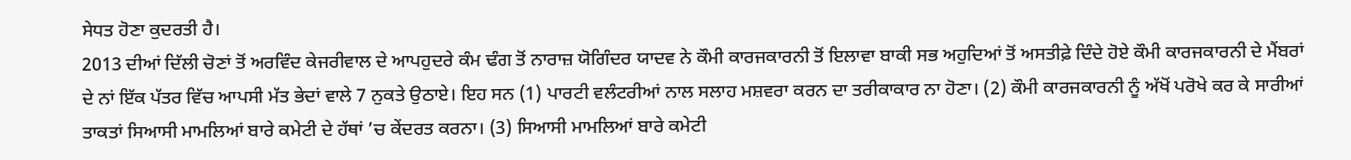ਸੇਧਤ ਹੋਣਾ ਕੁਦਰਤੀ ਹੈ।
2013 ਦੀਆਂ ਦਿੱਲੀ ਚੋਣਾਂ ਤੋਂ ਅਰਵਿੰਦ ਕੇਜਰੀਵਾਲ ਦੇ ਆਪਹੁਦਰੇ ਕੰਮ ਢੰਗ ਤੋਂ ਨਾਰਾਜ਼ ਯੋਗਿੰਦਰ ਯਾਦਵ ਨੇ ਕੌਮੀ ਕਾਰਜਕਾਰਨੀ ਤੋਂ ਇਲਾਵਾ ਬਾਕੀ ਸਭ ਅਹੁਦਿਆਂ ਤੋਂ ਅਸਤੀਫ਼ੇ ਦਿੰਦੇ ਹੋਏ ਕੌਮੀ ਕਾਰਜਕਾਰਨੀ ਦੇ ਮੈਂਬਰਾਂ ਦੇ ਨਾਂ ਇੱਕ ਪੱਤਰ ਵਿੱਚ ਆਪਸੀ ਮੱਤ ਭੇਦਾਂ ਵਾਲੇ 7 ਨੁਕਤੇ ਉਠਾਏ। ਇਹ ਸਨ (1) ਪਾਰਟੀ ਵਲੰਟਰੀਆਂ ਨਾਲ ਸਲਾਹ ਮਸ਼ਵਰਾ ਕਰਨ ਦਾ ਤਰੀਕਾਕਾਰ ਨਾ ਹੋਣਾ। (2) ਕੌਮੀ ਕਾਰਜਕਾਰਨੀ ਨੂੰ ਅੱਖੋਂ ਪਰੋਖੇ ਕਰ ਕੇ ਸਾਰੀਆਂ ਤਾਕਤਾਂ ਸਿਆਸੀ ਮਾਮਲਿਆਂ ਬਾਰੇ ਕਮੇਟੀ ਦੇ ਹੱਥਾਂ ’ਚ ਕੇਂਦਰਤ ਕਰਨਾ। (3) ਸਿਆਸੀ ਮਾਮਲਿਆਂ ਬਾਰੇ ਕਮੇਟੀ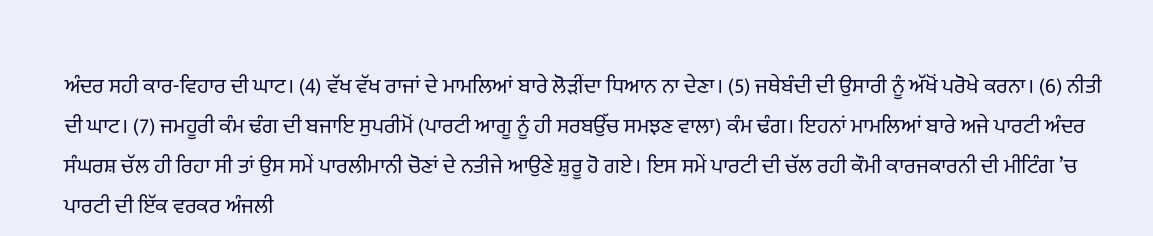ਅੰਦਰ ਸਹੀ ਕਾਰ-ਵਿਹਾਰ ਦੀ ਘਾਟ। (4) ਵੱਖ ਵੱਖ ਰਾਜਾਂ ਦੇ ਮਾਮਲਿਆਂ ਬਾਰੇ ਲੋੜੀਂਦਾ ਧਿਆਨ ਨਾ ਦੇਣਾ। (5) ਜਥੇਬੰਦੀ ਦੀ ਉਸਾਰੀ ਨੂੰ ਅੱਖੋਂ ਪਰੋਖੇ ਕਰਨਾ। (6) ਨੀਤੀ ਦੀ ਘਾਟ। (7) ਜਮਹੂਰੀ ਕੰਮ ਢੰਗ ਦੀ ਬਜਾਇ ਸੁਪਰੀਮੋਂ (ਪਾਰਟੀ ਆਗੂ ਨੂੰ ਹੀ ਸਰਬਉੱਚ ਸਮਝਣ ਵਾਲਾ) ਕੰਮ ਢੰਗ। ਇਹਨਾਂ ਮਾਮਲਿਆਂ ਬਾਰੇ ਅਜੇ ਪਾਰਟੀ ਅੰਦਰ ਸੰਘਰਸ਼ ਚੱਲ ਹੀ ਰਿਹਾ ਸੀ ਤਾਂ ਉਸ ਸਮੇਂ ਪਾਰਲੀਮਾਨੀ ਚੋਣਾਂ ਦੇ ਨਤੀਜੇ ਆਉਣੇ ਸ਼ੁਰੂ ਹੋ ਗਏ। ਇਸ ਸਮੇਂ ਪਾਰਟੀ ਦੀ ਚੱਲ ਰਹੀ ਕੌਮੀ ਕਾਰਜਕਾਰਨੀ ਦੀ ਮੀਟਿੰਗ ’ਚ ਪਾਰਟੀ ਦੀ ਇੱਕ ਵਰਕਰ ਅੰਜਲੀ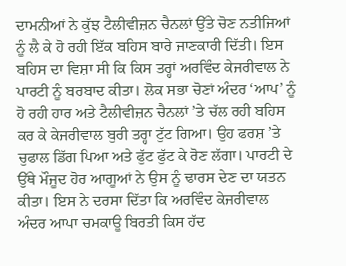ਦਾਮਨੀਆਂ ਨੇ ਕੁੱਝ ਟੈਲੀਵੀਜ਼ਨ ਚੈਨਲਾਂ ਉੱਤੇ ਚੋਣ ਨਤੀਜਿਆਂ ਨੂੰ ਲੈ ਕੇ ਹੋ ਰਹੀ ਇੱਕ ਬਹਿਸ ਬਾਰੇ ਜਾਣਕਾਰੀ ਦਿੱਤੀ। ਇਸ ਬਹਿਸ ਦਾ ਵਿਸ਼ਾ ਸੀ ਕਿ ਕਿਸ ਤਰ੍ਹਾਂ ਅਰਵਿੰਦ ਕੇਜਰੀਵਾਲ ਨੇ ਪਾਰਟੀ ਨੂੰ ਬਰਬਾਦ ਕੀਤਾ। ਲੋਕ ਸਭਾ ਚੋਣਾਂ ਅੰਦਰ ‘ਆਪ’ ਨੂੰ ਹੋ ਰਹੀ ਹਾਰ ਅਤੇ ਟੈਲੀਵੀਜ਼ਨ ਚੈਨਲਾਂ ’ਤੇ ਚੱਲ ਰਹੀ ਬਹਿਸ ਕਰ ਕੇ ਕੇਜਰੀਵਾਲ ਬੁਰੀ ਤਰ੍ਹਾ ਟੁੱਟ ਗਿਆ। ਉਹ ਫਰਸ਼ ’ਤੇ ਚੁਫਾਲ ਡਿੱਗ ਪਿਆ ਅਤੇ ਫੁੱਟ ਫੁੱਟ ਕੇ ਰੋਣ ਲੱਗਾ। ਪਾਰਟੀ ਦੇ ਉੱਥੇ ਮੌਜੂਦ ਹੋਰ ਆਗੂਆਂ ਨੇ ਉਸ ਨੂੰ ਢਾਰਸ ਦੇਣ ਦਾ ਯਤਨ ਕੀਤਾ। ਇਸ ਨੇ ਦਰਸਾ ਦਿੱਤਾ ਕਿ ਅਰਵਿੰਦ ਕੇਜਰੀਵਾਲ ਅੰਦਰ ਆਪਾ ਚਮਕਾਊ ਬਿਰਤੀ ਕਿਸ ਹੱਦ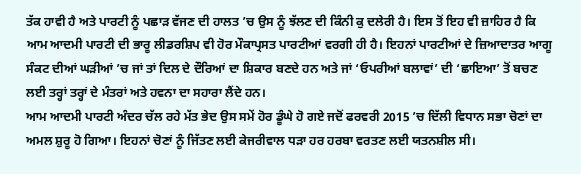ਤੱਕ ਹਾਵੀ ਹੈ ਅਤੇ ਪਾਰਟੀ ਨੂੰ ਪਛਾੜ ਵੱਜਣ ਦੀ ਹਾਲਤ ’ਚ ਉਸ ਨੂੰ ਝੱਲਣ ਦੀ ਕਿੰਨੀ ਕੁ ਦਲੇਰੀ ਹੈ। ਇਸ ਤੋਂ ਇਹ ਵੀ ਜ਼ਾਹਿਰ ਹੈ ਕਿ ਆਮ ਆਦਮੀ ਪਾਰਟੀ ਦੀ ਭਾਰੂ ਲੀਡਰਸ਼ਿਪ ਵੀ ਹੋਰ ਮੌਕਾਪ੍ਰਸਤ ਪਾਰਟੀਆਂ ਵਰਗੀ ਹੀ ਹੈ। ਇਹਨਾਂ ਪਾਰਟੀਆਂ ਦੇ ਜ਼ਿਆਦਾਤਰ ਆਗੂ ਸੰਕਟ ਦੀਆਂ ਘੜੀਆਂ ’ਚ ਜਾਂ ਤਾਂ ਦਿਲ ਦੇ ਦੌਰਿਆਂ ਦਾ ਸ਼ਿਕਾਰ ਬਣਦੇ ਹਨ ਅਤੇ ਜਾਂ ‘ਓਪਰੀਆਂ ਬਲਾਵਾਂ’ ਦੀ ‘ਛਾਇਆ’ ਤੋਂ ਬਚਣ ਲਈ ਤਰ੍ਹਾਂ ਤਰ੍ਹਾਂ ਦੇ ਮੰਤਰਾਂ ਅਤੇ ਹਵਨਾ ਦਾ ਸਹਾਰਾ ਲੈਂਦੇ ਹਨ।
ਆਮ ਆਦਮੀ ਪਾਰਟੀ ਅੰਦਰ ਚੱਲ ਰਹੇ ਮੱਤ ਭੇਦ ਉਸ ਸਮੇਂ ਹੋਰ ਡੂੰਘੇ ਹੋ ਗਏ ਜਦੋਂ ਫਰਵਰੀ 2015 ’ਚ ਦਿੱਲੀ ਵਿਧਾਨ ਸਭਾ ਚੋਣਾਂ ਦਾ ਅਮਲ ਸ਼ੁਰੂ ਹੋ ਗਿਆ। ਇਹਨਾਂ ਚੋਣਾਂ ਨੂੰ ਜਿੱਤਣ ਲਈ ਕੇਜਰੀਵਾਲ ਧੜਾ ਹਰ ਹਰਬਾ ਵਰਤਣ ਲਈ ਯਤਨਸ਼ੀਲ ਸੀ।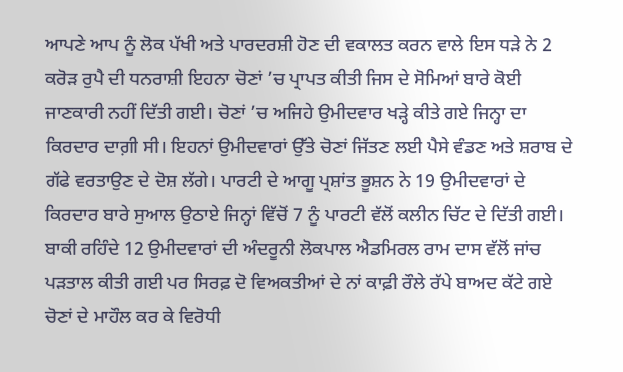ਆਪਣੇ ਆਪ ਨੂੰ ਲੋਕ ਪੱਖੀ ਅਤੇ ਪਾਰਦਰਸ਼ੀ ਹੋਣ ਦੀ ਵਕਾਲਤ ਕਰਨ ਵਾਲੇ ਇਸ ਧੜੇ ਨੇ 2 ਕਰੋੜ ਰੁਪੈ ਦੀ ਧਨਰਾਸ਼ੀ ਇਹਨਾ ਚੋਣਾਂ ’ਚ ਪ੍ਰਾਪਤ ਕੀਤੀ ਜਿਸ ਦੇ ਸੋਮਿਆਂ ਬਾਰੇ ਕੋਈ ਜਾਣਕਾਰੀ ਨਹੀਂ ਦਿੱਤੀ ਗਈ। ਚੋਣਾਂ ’ਚ ਅਜਿਹੇ ਉਮੀਦਵਾਰ ਖੜ੍ਹੇ ਕੀਤੇ ਗਏ ਜਿਨ੍ਹਾ ਦਾ ਕਿਰਦਾਰ ਦਾਗ਼ੀ ਸੀ। ਇਹਨਾਂ ਉਮੀਦਵਾਰਾਂ ਉੱਤੇ ਚੋਣਾਂ ਜਿੱਤਣ ਲਈ ਪੈਸੇ ਵੰਡਣ ਅਤੇ ਸ਼ਰਾਬ ਦੇ ਗੱਫੇ ਵਰਤਾਉਣ ਦੇ ਦੋਸ਼ ਲੱਗੇ। ਪਾਰਟੀ ਦੇ ਆਗੂ ਪ੍ਰਸ਼ਾਂਤ ਭੂਸ਼ਨ ਨੇ 19 ਉਮੀਦਵਾਰਾਂ ਦੇ ਕਿਰਦਾਰ ਬਾਰੇ ਸੁਆਲ ਉਠਾਏ ਜਿਨ੍ਹਾਂ ਵਿੱਚੋਂ 7 ਨੂੰ ਪਾਰਟੀ ਵੱਲੋਂ ਕਲੀਨ ਚਿੱਟ ਦੇ ਦਿੱਤੀ ਗਈ। ਬਾਕੀ ਰਹਿੰਦੇ 12 ਉਮੀਦਵਾਰਾਂ ਦੀ ਅੰਦਰੂਨੀ ਲੋਕਪਾਲ ਐਡਮਿਰਲ ਰਾਮ ਦਾਸ ਵੱਲੋਂ ਜਾਂਚ ਪੜਤਾਲ ਕੀਤੀ ਗਈ ਪਰ ਸਿਰਫ਼ ਦੋ ਵਿਅਕਤੀਆਂ ਦੇ ਨਾਂ ਕਾਫ਼ੀ ਰੌਲੇ ਰੱਪੇ ਬਾਅਦ ਕੱਟੇ ਗਏ ਚੋਣਾਂ ਦੇ ਮਾਹੌਲ ਕਰ ਕੇ ਵਿਰੋਧੀ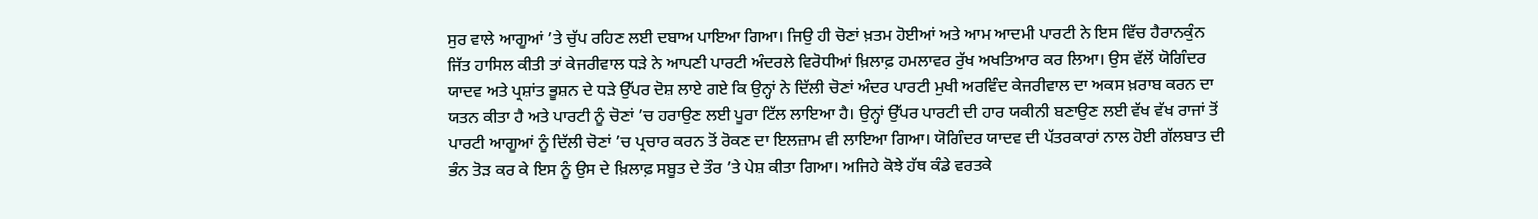ਸੁਰ ਵਾਲੇ ਆਗੂਆਂ ’ਤੇ ਚੁੱਪ ਰਹਿਣ ਲਈ ਦਬਾਅ ਪਾਇਆ ਗਿਆ। ਜਿਉ ਹੀ ਚੋਣਾਂ ਖ਼ਤਮ ਹੋਈਆਂ ਅਤੇ ਆਮ ਆਦਮੀ ਪਾਰਟੀ ਨੇ ਇਸ ਵਿੱਚ ਹੈਰਾਨਕੁੰਨ ਜਿੱਤ ਹਾਸਿਲ ਕੀਤੀ ਤਾਂ ਕੇਜਰੀਵਾਲ ਧੜੇ ਨੇ ਆਪਣੀ ਪਾਰਟੀ ਅੰਦਰਲੇ ਵਿਰੋਧੀਆਂ ਖ਼ਿਲਾਫ਼ ਹਮਲਾਵਰ ਰੁੱਖ ਅਖਤਿਆਰ ਕਰ ਲਿਆ। ਉਸ ਵੱਲੋਂ ਯੋਗਿੰਦਰ ਯਾਦਵ ਅਤੇ ਪ੍ਰਸ਼ਾਂਤ ਭੂਸ਼ਨ ਦੇ ਧੜੇ ਉੱਪਰ ਦੋਸ਼ ਲਾਏ ਗਏ ਕਿ ਉਨ੍ਹਾਂ ਨੇ ਦਿੱਲੀ ਚੋਣਾਂ ਅੰਦਰ ਪਾਰਟੀ ਮੁਖੀ ਅਰਵਿੰਦ ਕੇਜਰੀਵਾਲ ਦਾ ਅਕਸ ਖ਼ਰਾਬ ਕਰਨ ਦਾ ਯਤਨ ਕੀਤਾ ਹੈ ਅਤੇ ਪਾਰਟੀ ਨੂੰ ਚੋਣਾਂ ’ਚ ਹਰਾਉਣ ਲਈ ਪੂਰਾ ਟਿੱਲ ਲਾਇਆ ਹੈ। ਉਨ੍ਹਾਂ ਉੱਪਰ ਪਾਰਟੀ ਦੀ ਹਾਰ ਯਕੀਨੀ ਬਣਾਉਣ ਲਈ ਵੱਖ ਵੱਖ ਰਾਜਾਂ ਤੋਂ ਪਾਰਟੀ ਆਗੂਆਂ ਨੂੰ ਦਿੱਲੀ ਚੋਣਾਂ ’ਚ ਪ੍ਰਚਾਰ ਕਰਨ ਤੋਂ ਰੋਕਣ ਦਾ ਇਲਜ਼ਾਮ ਵੀ ਲਾਇਆ ਗਿਆ। ਯੋਗਿੰਦਰ ਯਾਦਵ ਦੀ ਪੱਤਰਕਾਰਾਂ ਨਾਲ ਹੋਈ ਗੱਲਬਾਤ ਦੀ ਭੰਨ ਤੋੜ ਕਰ ਕੇ ਇਸ ਨੂੰ ਉਸ ਦੇ ਖ਼ਿਲਾਫ਼ ਸਬੂਤ ਦੇ ਤੌਰ ’ਤੇ ਪੇਸ਼ ਕੀਤਾ ਗਿਆ। ਅਜਿਹੇ ਕੋਝੇ ਹੱਥ ਕੰਡੇ ਵਰਤਕੇ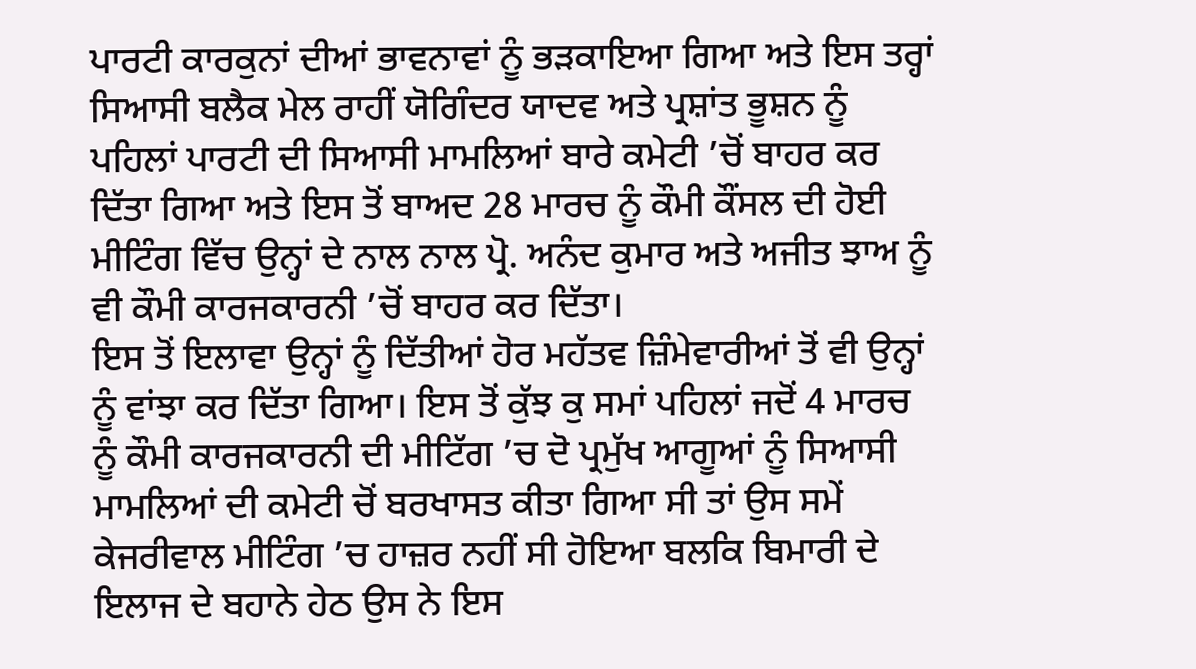ਪਾਰਟੀ ਕਾਰਕੁਨਾਂ ਦੀਆਂ ਭਾਵਨਾਵਾਂ ਨੂੰ ਭੜਕਾਇਆ ਗਿਆ ਅਤੇ ਇਸ ਤਰ੍ਹਾਂ ਸਿਆਸੀ ਬਲੈਕ ਮੇਲ ਰਾਹੀਂ ਯੋਗਿੰਦਰ ਯਾਦਵ ਅਤੇ ਪ੍ਰਸ਼ਾਂਤ ਭੂਸ਼ਨ ਨੂੰ ਪਹਿਲਾਂ ਪਾਰਟੀ ਦੀ ਸਿਆਸੀ ਮਾਮਲਿਆਂ ਬਾਰੇ ਕਮੇਟੀ ’ਚੋਂ ਬਾਹਰ ਕਰ ਦਿੱਤਾ ਗਿਆ ਅਤੇ ਇਸ ਤੋਂ ਬਾਅਦ 28 ਮਾਰਚ ਨੂੰ ਕੌਮੀ ਕੌਂਸਲ ਦੀ ਹੋਈ ਮੀਟਿੰਗ ਵਿੱਚ ਉਨ੍ਹਾਂ ਦੇ ਨਾਲ ਨਾਲ ਪ੍ਰੋ. ਅਨੰਦ ਕੁਮਾਰ ਅਤੇ ਅਜੀਤ ਝਾਅ ਨੂੰ ਵੀ ਕੌਮੀ ਕਾਰਜਕਾਰਨੀ ’ਚੋਂ ਬਾਹਰ ਕਰ ਦਿੱਤਾ।
ਇਸ ਤੋਂ ਇਲਾਵਾ ਉਨ੍ਹਾਂ ਨੂੰ ਦਿੱਤੀਆਂ ਹੋਰ ਮਹੱਤਵ ਜ਼ਿੰਮੇਵਾਰੀਆਂ ਤੋਂ ਵੀ ਉਨ੍ਹਾਂ ਨੂੰ ਵਾਂਝਾ ਕਰ ਦਿੱਤਾ ਗਿਆ। ਇਸ ਤੋਂ ਕੁੱਝ ਕੁ ਸਮਾਂ ਪਹਿਲਾਂ ਜਦੋਂ 4 ਮਾਰਚ ਨੂੰ ਕੌਮੀ ਕਾਰਜਕਾਰਨੀ ਦੀ ਮੀਟਿੱਗ ’ਚ ਦੋ ਪ੍ਰਮੁੱਖ ਆਗੂਆਂ ਨੂੰ ਸਿਆਸੀ ਮਾਮਲਿਆਂ ਦੀ ਕਮੇਟੀ ਚੋਂ ਬਰਖਾਸਤ ਕੀਤਾ ਗਿਆ ਸੀ ਤਾਂ ਉਸ ਸਮੇਂ ਕੇਜਰੀਵਾਲ ਮੀਟਿੰਗ ’ਚ ਹਾਜ਼ਰ ਨਹੀਂ ਸੀ ਹੋਇਆ ਬਲਕਿ ਬਿਮਾਰੀ ਦੇ ਇਲਾਜ ਦੇ ਬਹਾਨੇ ਹੇਠ ਉਸ ਨੇ ਇਸ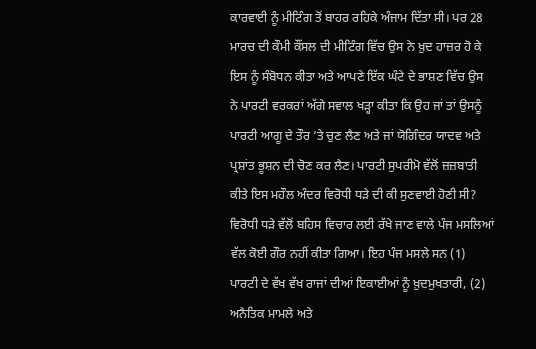ਕਾਰਵਾਈ ਨੂੰ ਮੀਟਿੰਗ ਤੋਂ ਬਾਹਰ ਰਹਿਕੇ ਅੰਜਾਮ ਦਿੱਤਾ ਸੀ। ਪਰ 28 ਮਾਰਚ ਦੀ ਕੌਮੀ ਕੌਂਸਲ ਦੀ ਮੀਟਿੰਗ ਵਿੱਚ ਉਸ ਨੇ ਖ਼ੁਦ ਹਾਜ਼ਰ ਹੋ ਕੇ ਇਸ ਨੂੰ ਸੰਬੋਧਨ ਕੀਤਾ ਅਤੇ ਆਪਣੇ ਇੱਕ ਘੰਟੇ ਦੇ ਭਾਸ਼ਣ ਵਿੱਚ ਉਸ ਨੇ ਪਾਰਟੀ ਵਰਕਰਾਂ ਅੱਗੇ ਸਵਾਲ ਖੜ੍ਹਾ ਕੀਤਾ ਕਿ ਉਹ ਜਾਂ ਤਾਂ ਉਸਨੂੰ ਪਾਰਟੀ ਆਗੂ ਦੇ ਤੌਰ ’ਤੇ ਚੁਣ ਲੈਣ ਅਤੇ ਜਾਂ ਯੋਗਿੰਦਰ ਯਾਦਵ ਅਤੇ ਪ੍ਰਸ਼ਾਂਤ ਭੂਸ਼ਨ ਦੀ ਚੋਣ ਕਰ ਲੈਣ। ਪਾਰਟੀ ਸੁਪਰੀਮੋ ਵੱਲੋਂ ਜ਼ਜ਼ਬਾਤੀ ਕੀਤੇ ਇਸ ਮਹੌਲ ਅੰਦਰ ਵਿਰੋਧੀ ਧੜੇ ਦੀ ਕੀ ਸੁਣਵਾਈ ਹੋਣੀ ਸੀ? ਵਿਰੋਧੀ ਧੜੇ ਵੱਲੋਂ ਬਹਿਸ ਵਿਚਾਰ ਲਈ ਰੱਖੇ ਜਾਣ ਵਾਲੇ ਪੰਜ ਮਸਲਿਆਂ ਵੱਲ ਕੋਈ ਗੌਰ ਨਹੀਂ ਕੀਤਾ ਗਿਆ। ਇਹ ਪੰਜ ਮਸਲੇ ਸਨ (1) ਪਾਰਟੀ ਦੇ ਵੱਖ ਵੱਖ ਰਾਜਾਂ ਦੀਆਂ ਇਕਾਈਆਂ ਨੂੰ ਖ਼ੁਦਮੁਖਤਾਰੀ, (2) ਅਨੈਤਿਕ ਮਾਮਲੇ ਅਤੇ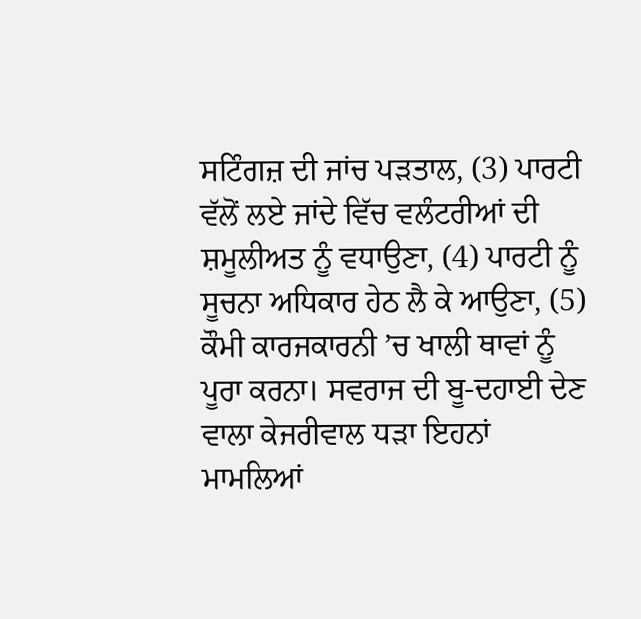ਸਟਿੰਗਜ਼ ਦੀ ਜਾਂਚ ਪੜਤਾਲ, (3) ਪਾਰਟੀ ਵੱਲੋਂ ਲਏ ਜਾਂਦੇ ਵਿੱਚ ਵਲੰਟਰੀਆਂ ਦੀ ਸ਼ਮੂਲੀਅਤ ਨੂੰ ਵਧਾਉਣਾ, (4) ਪਾਰਟੀ ਨੂੰ ਸੂਚਨਾ ਅਧਿਕਾਰ ਹੇਠ ਲੈ ਕੇ ਆਉਣਾ, (5) ਕੌਮੀ ਕਾਰਜਕਾਰਨੀ ’ਚ ਖਾਲੀ ਥਾਵਾਂ ਨੂੰ ਪੂਰਾ ਕਰਨਾ। ਸਵਰਾਜ ਦੀ ਬੂ-ਦਹਾਈ ਦੇਣ ਵਾਲਾ ਕੇਜਰੀਵਾਲ ਧੜਾ ਇਹਨਾਂ ਮਾਮਲਿਆਂ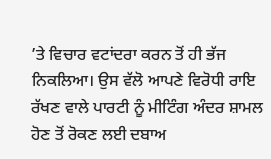’ਤੇ ਵਿਚਾਰ ਵਟਾਂਦਰਾ ਕਰਨ ਤੋਂ ਹੀ ਭੱਜ ਨਿਕਲਿਆ। ਉਸ ਵੱਲੋ ਆਪਣੇ ਵਿਰੋਧੀ ਰਾਇ ਰੱਖਣ ਵਾਲੇ ਪਾਰਟੀ ਨੂੰ ਮੀਟਿੰਗ ਅੰਦਰ ਸ਼ਾਮਲ ਹੋਣ ਤੋਂ ਰੋਕਣ ਲਈ ਦਬਾਅ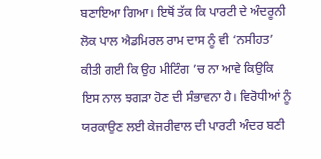ਬਣਾਇਆ ਗਿਆ। ਇਥੋਂ ਤੱਕ ਕਿ ਪਾਰਟੀ ਦੇ ਅੰਦਰੂਨੀ ਲੋਕ ਪਾਲ ਐਡਮਿਰਲ ਰਾਮ ਦਾਸ ਨੂੰ ਵੀ ‘ਨਸੀਹਤ’ ਕੀਤੀ ਗਈ ਕਿ ਉਹ ਮੀਟਿੰਗ ’ਚ ਨਾ ਆਵੇ ਕਿਉਕਿ ਇਸ ਨਾਲ ਝਗੜਾ ਹੋਣ ਦੀ ਸੰਭਾਵਨਾ ਹੈ। ਵਿਰੋਧੀਆਂ ਨੂੰ ਯਰਕਾਉਣ ਲਈ ਕੇਜਰੀਵਾਲ ਦੀ ਪਾਰਟੀ ਅੰਦਰ ਬਣੀ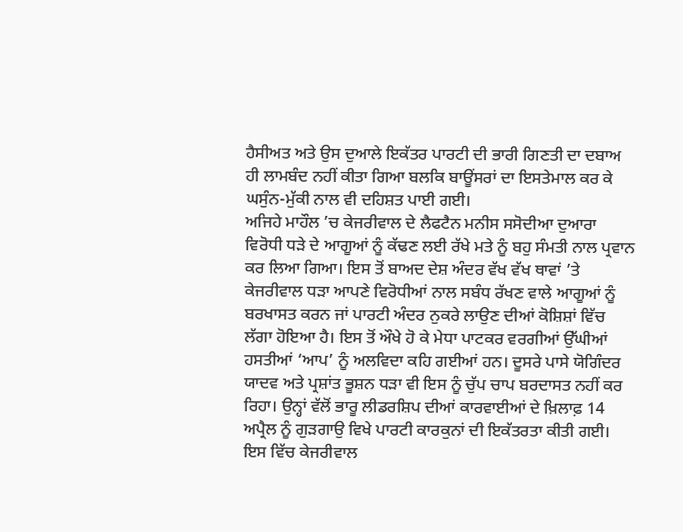ਹੈਸੀਅਤ ਅਤੇ ਉਸ ਦੁਆਲੇ ਇਕੱਤਰ ਪਾਰਟੀ ਦੀ ਭਾਰੀ ਗਿਣਤੀ ਦਾ ਦਬਾਅ ਹੀ ਲਾਮਬੰਦ ਨਹੀਂ ਕੀਤਾ ਗਿਆ ਬਲਕਿ ਬਾਊਂਸਰਾਂ ਦਾ ਇਸਤੇਮਾਲ ਕਰ ਕੇ ਘਸੁੰਨ-ਮੁੱਕੀ ਨਾਲ ਵੀ ਦਹਿਸ਼ਤ ਪਾਈ ਗਈ।
ਅਜਿਹੇ ਮਾਹੌਲ ’ਚ ਕੇਜਰੀਵਾਲ ਦੇ ਲੈਫਟੈਨ ਮਨੀਸ ਸਸੋਦੀਆ ਦੁਆਰਾ ਵਿਰੋਧੀ ਧੜੇ ਦੇ ਆਗੂਆਂ ਨੂੰ ਕੱਢਣ ਲਈ ਰੱਖੇ ਮਤੇ ਨੂੰ ਬਹੁ ਸੰਮਤੀ ਨਾਲ ਪ੍ਰਵਾਨ ਕਰ ਲਿਆ ਗਿਆ। ਇਸ ਤੋਂ ਬਾਅਦ ਦੇਸ਼ ਅੰਦਰ ਵੱਖ ਵੱਖ ਥਾਵਾਂ ’ਤੇ ਕੇਜਰੀਵਾਲ ਧੜਾ ਆਪਣੇ ਵਿਰੋਧੀਆਂ ਨਾਲ ਸਬੰਧ ਰੱਖਣ ਵਾਲੇ ਆਗੂਆਂ ਨੂੰ ਬਰਖਾਸਤ ਕਰਨ ਜਾਂ ਪਾਰਟੀ ਅੰਦਰ ਨੁਕਰੇ ਲਾਉਣ ਦੀਆਂ ਕੋਸ਼ਿਸ਼ਾਂ ਵਿੱਚ ਲੱਗਾ ਹੋਇਆ ਹੈ। ਇਸ ਤੋਂ ਔਖੇ ਹੋ ਕੇ ਮੇਧਾ ਪਾਟਕਰ ਵਰਗੀਆਂ ਉੱਘੀਆਂ ਹਸਤੀਆਂ ‘ਆਪ’ ਨੂੰ ਅਲਵਿਦਾ ਕਹਿ ਗਈਆਂ ਹਨ। ਦੂਸਰੇ ਪਾਸੇ ਯੋਗਿੰਦਰ ਯਾਦਵ ਅਤੇ ਪ੍ਰਸ਼ਾਂਤ ਭੂਸ਼ਨ ਧੜਾ ਵੀ ਇਸ ਨੂੰ ਚੁੱਪ ਚਾਪ ਬਰਦਾਸਤ ਨਹੀਂ ਕਰ ਰਿਹਾ। ਉਨ੍ਹਾਂ ਵੱਲੋਂ ਭਾਰੂ ਲੀਡਰਸ਼ਿਪ ਦੀਆਂ ਕਾਰਵਾਈਆਂ ਦੇ ਖ਼ਿਲਾਫ਼ 14 ਅਪ੍ਰੈਲ ਨੂੰ ਗੁੜਗਾਉ ਵਿਖੇ ਪਾਰਟੀ ਕਾਰਕੁਨਾਂ ਦੀ ਇਕੱਤਰਤਾ ਕੀਤੀ ਗਈ। ਇਸ ਵਿੱਚ ਕੇਜਰੀਵਾਲ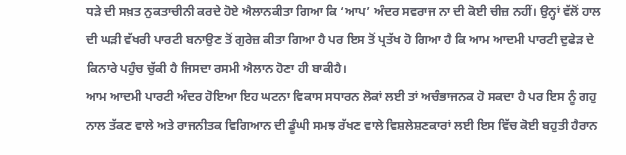ਧੜੇ ਦੀ ਸਖ਼ਤ ਨੁਕਤਾਚੀਨੀ ਕਰਦੇ ਹੋਏ ਐਲਾਨਕੀਤਾ ਗਿਆ ਕਿ ‘ਆਪ’ ਅੰਦਰ ਸਵਰਾਜ ਨਾ ਦੀ ਕੋਈ ਚੀਜ਼ ਨਹੀਂ। ਉਨ੍ਹਾਂ ਵੱਲੋਂ ਹਾਲ ਦੀ ਘੜੀ ਵੱਖਰੀ ਪਾਰਟੀ ਬਨਾਉਣ ਤੋਂ ਗੁਰੇਜ਼ ਕੀਤਾ ਗਿਆ ਹੈ ਪਰ ਇਸ ਤੋਂ ਪ੍ਰਤੱਖ ਹੋ ਗਿਆ ਹੈ ਕਿ ਆਮ ਆਦਮੀ ਪਾਰਟੀ ਦੁਫੇੜ ਦੇ ਕਿਨਾਰੇ ਪਹੁੰਚ ਚੁੱਕੀ ਹੈ ਜਿਸਦਾ ਰਸਮੀ ਐਲਾਨ ਹੋਣਾ ਹੀ ਬਾਕੀਹੈ।
ਆਮ ਆਦਮੀ ਪਾਰਟੀ ਅੰਦਰ ਹੋਇਆ ਇਹ ਘਟਨਾ ਵਿਕਾਸ ਸਧਾਰਨ ਲੋਕਾਂ ਲਈ ਤਾਂ ਅਚੰਭਾਜਨਕ ਹੋ ਸਕਦਾ ਹੈ ਪਰ ਇਸ ਨੂੰ ਗਹੁ ਨਾਲ ਤੱਕਣ ਵਾਲੇ ਅਤੇ ਰਾਜਨੀਤਕ ਵਿਗਿਆਨ ਦੀ ਡੂੰਘੀ ਸਮਝ ਰੱਖਣ ਵਾਲੇ ਵਿਸ਼ਲੇਸ਼ਣਕਾਰਾਂ ਲਈ ਇਸ ਵਿੱਚ ਕੋਈ ਬਹੁਤੀ ਹੈਰਾਨ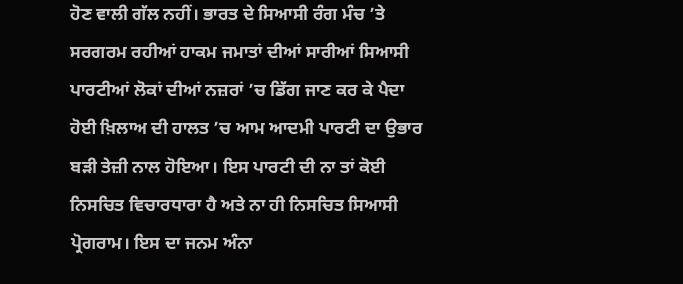ਹੋਣ ਵਾਲੀ ਗੱਲ ਨਹੀਂ। ਭਾਰਤ ਦੇ ਸਿਆਸੀ ਰੰਗ ਮੰਚ ’ਤੇ ਸਰਗਰਮ ਰਹੀਆਂ ਹਾਕਮ ਜਮਾਤਾਂ ਦੀਆਂ ਸਾਰੀਆਂ ਸਿਆਸੀ ਪਾਰਟੀਆਂ ਲੋਕਾਂ ਦੀਆਂ ਨਜ਼ਰਾਂ ’ਚ ਡਿੱਗ ਜਾਣ ਕਰ ਕੇ ਪੈਦਾ ਹੋਈ ਖ਼ਿਲਾਅ ਦੀ ਹਾਲਤ ’ਚ ਆਮ ਆਦਮੀ ਪਾਰਟੀ ਦਾ ਉਭਾਰ ਬੜੀ ਤੇਜ਼ੀ ਨਾਲ ਹੋਇਆ। ਇਸ ਪਾਰਟੀ ਦੀ ਨਾ ਤਾਂ ਕੋਈ ਨਿਸਚਿਤ ਵਿਚਾਰਧਾਰਾ ਹੈ ਅਤੇ ਨਾ ਹੀ ਨਿਸਚਿਤ ਸਿਆਸੀ ਪ੍ਰੋਗਰਾਮ। ਇਸ ਦਾ ਜਨਮ ਅੰਨਾ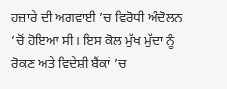ਹਜ਼ਾਰੇ ਦੀ ਅਗਵਾਈ ’ਚ ਵਿਰੋਧੀ ਅੰਦੋਲਨ ’ਚੋਂ ਹੋਇਆ ਸੀ। ਇਸ ਕੋਲ ਮੁੱਖ ਮੁੱਦਾ ਨੂੰ ਰੋਕਣ ਅਤੇ ਵਿਦੇਸ਼ੀ ਬੈਂਕਾਂ ’ਚ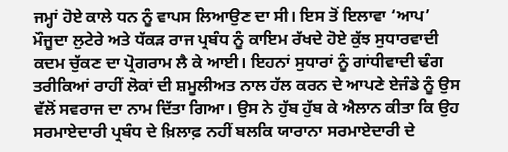ਜਮ੍ਹਾਂ ਹੋਏ ਕਾਲੇ ਧਨ ਨੂੰ ਵਾਪਸ ਲਿਆਉਣ ਦਾ ਸੀ। ਇਸ ਤੋਂ ਇਲਾਵਾ ‘ਆਪ’ ਮੌਜੂਦਾ ਲੁਟੇਰੇ ਅਤੇ ਧੱਕੜ ਰਾਜ ਪ੍ਰਬੰਧ ਨੂੰ ਕਾਇਮ ਰੱਖਦੇ ਹੋਏ ਕੁੱਝ ਸੁਧਾਰਵਾਦੀ ਕਦਮ ਚੁੱਕਣ ਦਾ ਪ੍ਰੋਗਰਾਮ ਲੈ ਕੇ ਆਈ। ਇਹਨਾਂ ਸੁਧਾਰਾਂ ਨੂੰ ਗਾਂਧੀਵਾਦੀ ਢੰਗ ਤਰੀਕਿਆਂ ਰਾਹੀਂ ਲੋਕਾਂ ਦੀ ਸ਼ਮੂਲੀਅਤ ਨਾਲ ਹੱਲ ਕਰਨ ਦੇ ਆਪਣੇ ਏਜੰਡੇ ਨੂੰ ਉਸ ਵੱਲੋਂ ਸਵਰਾਜ ਦਾ ਨਾਮ ਦਿੱਤਾ ਗਿਆ। ਉਸ ਨੇ ਹੁੱਬ ਹੁੱਬ ਕੇ ਐਲਾਨ ਕੀਤਾ ਕਿ ਉਹ ਸਰਮਾਏਦਾਰੀ ਪ੍ਰਬੰਧ ਦੇ ਖ਼ਿਲਾਫ਼ ਨਹੀਂ ਬਲਕਿ ਯਾਰਾਨਾ ਸਰਮਾਏਦਾਰੀ ਦੇ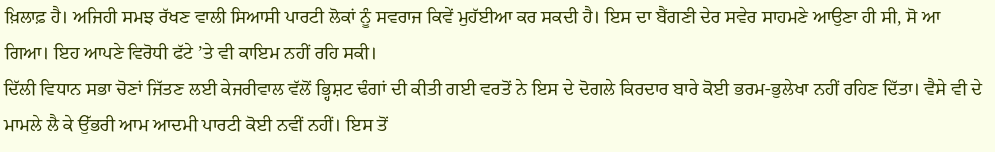ਖ਼ਿਲਾਫ਼ ਹੈ। ਅਜਿਹੀ ਸਮਝ ਰੱਖਣ ਵਾਲੀ ਸਿਆਸੀ ਪਾਰਟੀ ਲੋਕਾਂ ਨੂੰ ਸਵਰਾਜ ਕਿਵੇਂ ਮੁਹੱਈਆ ਕਰ ਸਕਦੀ ਹੈ। ਇਸ ਦਾ ਬੈਂਗਣੀ ਦੇਰ ਸਵੇਰ ਸਾਹਮਣੇ ਆਉਣਾ ਹੀ ਸੀ, ਸੋ ਆ ਗਿਆ। ਇਹ ਆਪਣੇ ਵਿਰੋਧੀ ਫੱਟੇ ’ਤੇ ਵੀ ਕਾਇਮ ਨਹੀਂ ਰਹਿ ਸਕੀ।
ਦਿੱਲੀ ਵਿਧਾਨ ਸਭਾ ਚੋਣਾਂ ਜਿੱਤਣ ਲਈ ਕੇਜਰੀਵਾਲ ਵੱਲੋਂ ਭ੍ਹਿਸ਼ਟ ਢੰਗਾਂ ਦੀ ਕੀਤੀ ਗਈ ਵਰਤੋਂ ਨੇ ਇਸ ਦੇ ਦੋਗਲੇ ਕਿਰਦਾਰ ਬਾਰੇ ਕੋਈ ਭਰਮ-ਭੁਲੇਖਾ ਨਹੀਂ ਰਹਿਣ ਦਿੱਤਾ। ਵੈਸੇ ਵੀ ਦੇ ਮਾਮਲੇ ਲੈ ਕੇ ਉੱਭਰੀ ਆਮ ਆਦਮੀ ਪਾਰਟੀ ਕੋਈ ਨਵੀਂ ਨਹੀਂ। ਇਸ ਤੋਂ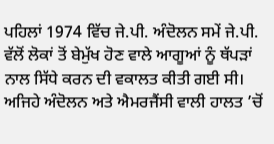ਪਹਿਲਾਂ 1974 ਵਿੱਚ ਜੇ.ਪੀ. ਅੰਦੋਲਨ ਸਮੇਂ ਜੇ.ਪੀ. ਵੱਲੋਂ ਲੋਕਾਂ ਤੋਂ ਬੇਮੁੱਖ ਹੋਣ ਵਾਲੇ ਆਗੂਆਂ ਨੂੰ ਥੱਪੜਾਂ ਨਾਲ ਸਿੱਧੇ ਕਰਨ ਦੀ ਵਕਾਲਤ ਕੀਤੀ ਗਈ ਸੀ। ਅਜਿਹੇ ਅੰਦੋਲਨ ਅਤੇ ਐਮਰਜੈਂਸੀ ਵਾਲੀ ਹਾਲਤ ’ਚੋਂ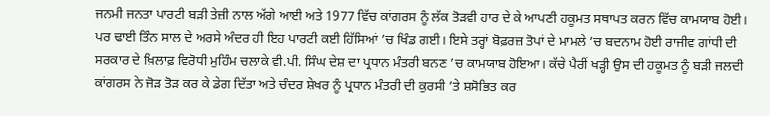ਜਨਮੀ ਜਨਤਾ ਪਾਰਟੀ ਬੜੀ ਤੇਜ਼ੀ ਨਾਲ ਅੱਗੇ ਆਈ ਅਤੇ 1977 ਵਿੱਚ ਕਾਂਗਰਸ ਨੂੰ ਲੱਕ ਤੋੜਵੀ ਹਾਰ ਦੇ ਕੇ ਆਪਣੀ ਹਕੂਮਤ ਸਥਾਪਤ ਕਰਨ ਵਿੱਚ ਕਾਮਯਾਬ ਹੋਈ। ਪਰ ਢਾਈ ਤਿੰਨ ਸਾਲ ਦੇ ਅਰਸੇ ਅੰਦਰ ਹੀ ਇਹ ਪਾਰਟੀ ਕਈ ਹਿੱਸਿਆਂ ’ਚ ਖਿੰਡ ਗਈ। ਇਸੇ ਤਰ੍ਹਾਂ ਬੋਫ਼ਰਜ਼ ਤੋਪਾਂ ਦੇ ਮਾਮਲੇ ’ਚ ਬਦਨਾਮ ਹੋਈ ਰਾਜੀਵ ਗਾਂਧੀ ਦੀ ਸਰਕਾਰ ਦੇ ਖ਼ਿਲਾਫ਼ ਵਿਰੋਧੀ ਮੁਹਿੰਮ ਚਲਾਕੇ ਵੀ.ਪੀ. ਸਿੰਘ ਦੇਸ਼ ਦਾ ਪ੍ਰਧਾਨ ਮੰਤਰੀ ਬਨਣ ’ਚ ਕਾਮਯਾਬ ਹੋਇਆ। ਕੱਚੇ ਪੈਰੀਂ ਖੜ੍ਹੀ ਉਸ ਦੀ ਹਕੂਮਤ ਨੂੰ ਬੜੀ ਜਲਦੀ ਕਾਂਗਰਸ ਨੇ ਜੋੜ ਤੋੜ ਕਰ ਕੇ ਡੇਗ ਦਿੱਤਾ ਅਤੇ ਚੰਦਰ ਸ਼ੇਖਰ ਨੂੰ ਪ੍ਰਧਾਨ ਮੰਤਰੀ ਦੀ ਕੁਰਸੀ ’ਤੇ ਸ਼ਸੋਭਿਤ ਕਰ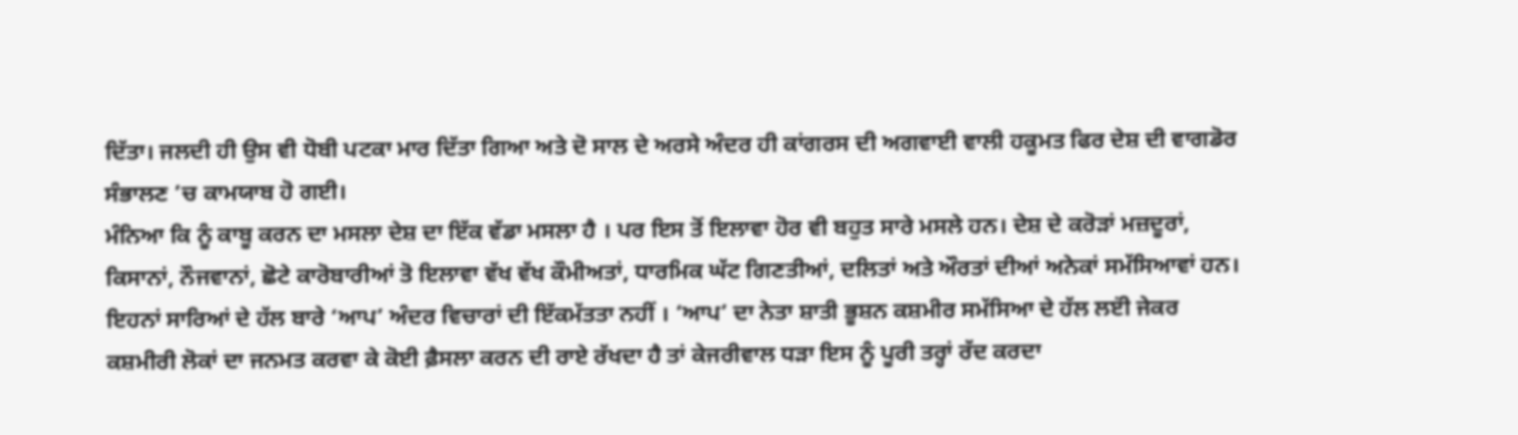ਦਿੱਤਾ। ਜਲਦੀ ਹੀ ਉਸ ਵੀ ਧੋਬੀ ਪਟਕਾ ਮਾਰ ਦਿੱਤਾ ਗਿਆ ਅਤੇ ਦੋ ਸਾਲ ਦੇ ਅਰਸੇ ਅੰਦਰ ਹੀ ਕਾਂਗਰਸ ਦੀ ਅਗਵਾਈ ਵਾਲੀ ਹਕੂਮਤ ਫਿਰ ਦੇਸ਼ ਦੀ ਵਾਗਡੋਰ ਸੰਭਾਲਣ ’ਚ ਕਾਮਯਾਬ ਹੋ ਗਈ।
ਮੰਨਿਆ ਕਿ ਨੂੰ ਕਾਬੂ ਕਰਨ ਦਾ ਮਸਲਾ ਦੇਸ਼ ਦਾ ਇੱਕ ਵੱਡਾ ਮਸਲਾ ਹੈ । ਪਰ ਇਸ ਤੋਂ ਇਲਾਵਾ ਹੋਰ ਵੀ ਬਹੁਤ ਸਾਰੇ ਮਸਲੇ ਹਨ। ਦੇਸ਼ ਦੇ ਕਰੋੜਾਂ ਮਜ਼ਦੂਰਾਂ, ਕਿਸਾਨਾਂ, ਨੌਜਵਾਨਾਂ, ਛੋਟੇ ਕਾਰੋਬਾਰੀਆਂ ਤੋ ਇਲਾਵਾ ਵੱਖ ਵੱਖ ਕੌਮੀਅਤਾਂ, ਧਾਰਮਿਕ ਘੱਟ ਗਿਣਤੀਆਂ, ਦਲਿਤਾਂ ਅਤੇ ਔਰਤਾਂ ਦੀਆਂ ਅਨੇਕਾਂ ਸਮੱਸਿਆਵਾਂ ਹਨ। ਇਹਨਾਂ ਸਾਰਿਆਂ ਦੇ ਹੱਲ ਬਾਰੇ ‘ਆਪ’ ਅੰਦਰ ਵਿਚਾਰਾਂ ਦੀ ਇੱਕਮੱਤਤਾ ਨਹੀਂ । ‘ਆਪ’ ਦਾ ਨੇਤਾ ਸ਼ਾਤੀ ਭੂਸ਼ਨ ਕਸ਼ਮੀਰ ਸਮੱਸਿਆ ਦੇ ਹੱਲ ਲੲਂੀ ਜੇਕਰ ਕਸ਼ਮੀਰੀ ਲੋਕਾਂ ਦਾ ਜਨਮਤ ਕਰਵਾ ਕੇ ਕੋਈ ਫ਼ੈਸਲਾ ਕਰਨ ਦੀ ਰਾਏ ਰੱਖਦਾ ਹੈ ਤਾਂ ਕੇਜਰੀਵਾਲ ਧੜਾ ਇਸ ਨੂੰ ਪੂਰੀ ਤਰ੍ਹਾਂ ਰੱਦ ਕਰਦਾ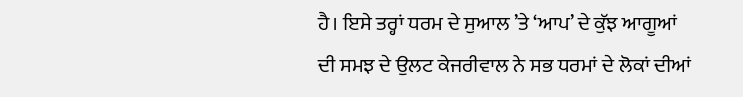ਹੈ। ਇਸੇ ਤਰ੍ਹਾਂ ਧਰਮ ਦੇ ਸੁਆਲ ’ਤੇ ‘ਆਪ’ ਦੇ ਕੁੱਝ ਆਗੂਆਂ ਦੀ ਸਮਝ ਦੇ ਉਲਟ ਕੇਜਰੀਵਾਲ ਨੇ ਸਭ ਧਰਮਾਂ ਦੇ ਲੋਕਾਂ ਦੀਆਂ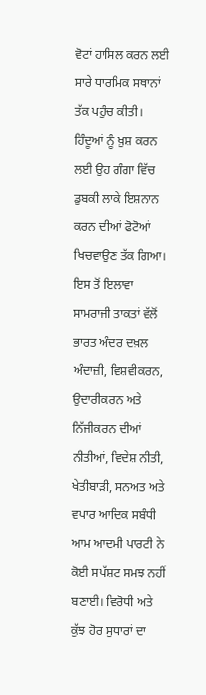ਵੋਟਾਂ ਹਾਸਿਲ ਕਰਨ ਲਈ ਸਾਰੇ ਧਾਰਮਿਕ ਸਥਾਨਾਂ ਤੱਕ ਪਹੁੰਚ ਕੀਤੀ। ਹਿੰਦੂਆਂ ਨੂੰ ਖ਼ੁਸ਼ ਕਰਨ ਲਈ ਉਹ ਗੰਗਾ ਵਿੱਚ ਡੁਬਕੀ ਲਾਕੇ ਇਸ਼ਨਾਨ ਕਰਨ ਦੀਆਂ ਫੋਟੋਆਂ ਖਿਚਵਾਉਣ ਤੱਕ ਗਿਆ। ਇਸ ਤੋਂ ਇਲਾਵਾ ਸਾਮਰਾਜੀ ਤਾਕਤਾਂ ਵੱਲੋਂ ਭਾਰਤ ਅੰਦਰ ਦਖ਼ਲ ਅੰਦਾਜ਼ੀ, ਵਿਸ਼ਵੀਕਰਨ, ਉਦਾਰੀਕਰਨ ਅਤੇ ਨਿੱਜੀਕਰਨ ਦੀਆਂ ਨੀਤੀਆਂ, ਵਿਦੇਸ਼ ਨੀਤੀ, ਖੇਤੀਬਾੜੀ, ਸਨਅਤ ਅਤੇ ਵਪਾਰ ਆਦਿਕ ਸਬੰਧੀ ਆਮ ਆਦਮੀ ਪਾਰਟੀ ਨੇ ਕੋਈ ਸਪੱਸ਼ਟ ਸਮਝ ਨਹੀਂ ਬਣਾਈ। ਵਿਰੋਧੀ ਅਤੇ ਕੁੱਝ ਹੋਰ ਸੁਧਾਰਾਂ ਦਾ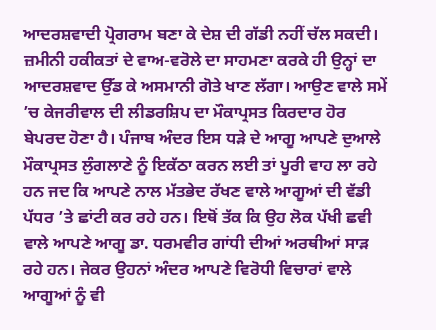ਆਦਰਸ਼ਵਾਦੀ ਪ੍ਰੋਗਰਾਮ ਬਣਾ ਕੇ ਦੇਸ਼ ਦੀ ਗੱਡੀ ਨਹੀਂ ਚੱਲ ਸਕਦੀ।
ਜ਼ਮੀਨੀ ਹਕੀਕਤਾਂ ਦੇ ਵਾਅ-ਵਰੋਲੇ ਦਾ ਸਾਹਮਣਾ ਕਰਕੇ ਹੀ ਉਨ੍ਹਾਂ ਦਾ ਆਦਰਸ਼ਵਾਦ ਉੱਡ ਕੇ ਅਸਮਾਨੀ ਗੋਤੇ ਖਾਣ ਲੱਗਾ। ਆਉਣ ਵਾਲੇ ਸਮੇਂ ’ਚ ਕੇਜਰੀਵਾਲ ਦੀ ਲੀਡਰਸ਼ਿਪ ਦਾ ਮੌਕਾਪ੍ਰਸਤ ਕਿਰਦਾਰ ਹੋਰ ਬੇਪਰਦ ਹੋਣਾ ਹੈ। ਪੰਜਾਬ ਅੰਦਰ ਇਸ ਧੜੇ ਦੇ ਆਗੂ ਆਪਣੇ ਦੁਆਲੇ ਮੌਕਾਪ੍ਰਸਤ ਲੁੰਗਲਾਣੇ ਨੂੰ ਇਕੱਠਾ ਕਰਨ ਲਈ ਤਾਂ ਪੂਰੀ ਵਾਹ ਲਾ ਰਹੇ ਹਨ ਜਦ ਕਿ ਆਪਣੇ ਨਾਲ ਮੱਤਭੇਦ ਰੱਖਣ ਵਾਲੇ ਆਗੂਆਂ ਦੀ ਵੱਡੀ ਪੱਧਰ ’ਤੇ ਛਾਂਟੀ ਕਰ ਰਹੇ ਹਨ। ਇਥੋਂ ਤੱਕ ਕਿ ਉਹ ਲੋਕ ਪੱਖੀ ਛਵੀ ਵਾਲੇ ਆਪਣੇ ਆਗੂ ਡਾ. ਧਰਮਵੀਰ ਗਾਂਧੀ ਦੀਆਂ ਅਰਥੀਆਂ ਸਾੜ ਰਹੇ ਹਨ। ਜੇਕਰ ਉਹਨਾਂ ਅੰਦਰ ਆਪਣੇ ਵਿਰੋਧੀ ਵਿਚਾਰਾਂ ਵਾਲੇ ਆਗੂਆਂ ਨੂੰ ਵੀ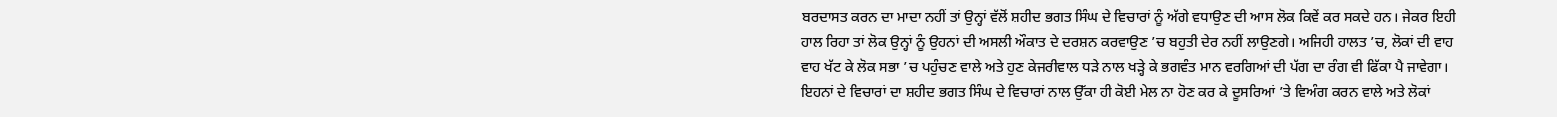ਬਰਦਾਸਤ ਕਰਨ ਦਾ ਮਾਦਾ ਨਹੀਂ ਤਾਂ ਉਨ੍ਹਾਂ ਵੱਲੋਂ ਸ਼ਹੀਦ ਭਗਤ ਸਿੰਘ ਦੇ ਵਿਚਾਰਾਂ ਨੂੰ ਅੱਗੇ ਵਧਾਉਣ ਦੀ ਆਸ ਲੋਕ ਕਿਵੇਂ ਕਰ ਸਕਦੇ ਹਨ। ਜੇਕਰ ਇਹੀ ਹਾਲ ਰਿਹਾ ਤਾਂ ਲੋਕ ਉਨ੍ਹਾਂ ਨੂੰ ਉਹਨਾਂ ਦੀ ਅਸਲੀ ਔਕਾਤ ਦੇ ਦਰਸ਼ਨ ਕਰਵਾਉਣ ’ਚ ਬਹੁਤੀ ਦੇਰ ਨਹੀਂ ਲਾਉਣਗੇ। ਅਜਿਹੀ ਹਾਲਤ ’ਚ, ਲੋਕਾਂ ਦੀ ਵਾਹ ਵਾਹ ਖੱਟ ਕੇ ਲੋਕ ਸਭਾ ’ਚ ਪਹੁੰਚਣ ਵਾਲੇ ਅਤੇ ਹੁਣ ਕੇਜਰੀਵਾਲ ਧੜੇ ਨਾਲ ਖੜ੍ਹੇ ਕੇ ਭਗਵੰਤ ਮਾਨ ਵਰਗਿਆਂ ਦੀ ਪੱਗ ਦਾ ਰੰਗ ਵੀ ਫਿੱਕਾ ਪੈ ਜਾਵੇਗਾ।
ਇਹਨਾਂ ਦੇ ਵਿਚਾਰਾਂ ਦਾ ਸ਼ਹੀਦ ਭਗਤ ਸਿੰਘ ਦੇ ਵਿਚਾਰਾਂ ਨਾਲ ਉੱਕਾ ਹੀ ਕੋਈ ਮੇਲ ਨਾ ਹੋਣ ਕਰ ਕੇ ਦੂਸਰਿਆਂ ’ਤੇ ਵਿਅੰਗ ਕਰਨ ਵਾਲੇ ਅਤੇ ਲੋਕਾਂ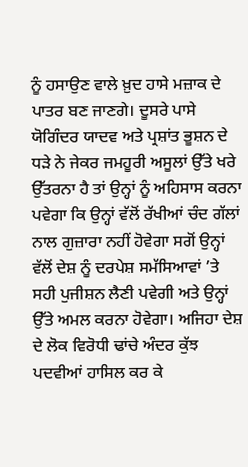ਨੂੰ ਹਸਾਉਣ ਵਾਲੇ ਖ਼ੁਦ ਹਾਸੇ ਮਜ਼ਾਕ ਦੇ ਪਾਤਰ ਬਣ ਜਾਣਗੇ। ਦੂਸਰੇ ਪਾਸੇ ਯੋਗਿੰਦਰ ਯਾਦਵ ਅਤੇ ਪ੍ਰਸ਼ਾਂਤ ਭੂਸ਼ਨ ਦੇ ਧੜੇ ਨੇ ਜੇਕਰ ਜਮਹੂਰੀ ਅਸੂਲਾਂ ਉੱਤੇ ਖਰੇ ਉੱਤਰਨਾ ਹੈ ਤਾਂ ਉਨ੍ਹਾਂ ਨੂੰ ਅਹਿਸਾਸ ਕਰਨਾ ਪਵੇਗਾ ਕਿ ਉਨ੍ਹਾਂ ਵੱਲੋਂ ਰੱਖੀਆਂ ਚੰਦ ਗੱਲਾਂ ਨਾਲ ਗੁਜ਼ਾਰਾ ਨਹੀਂ ਹੋਵੇਗਾ ਸਗੋਂ ਉਨ੍ਹਾਂ ਵੱਲੋਂ ਦੇਸ਼ ਨੂੰ ਦਰਪੇਸ਼ ਸਮੱਸਿਆਵਾਂ ’ਤੇ ਸਹੀ ਪੁਜੀਸ਼ਨ ਲੈਣੀ ਪਵੇਗੀ ਅਤੇ ਉਨ੍ਹਾਂ ਉੱਤੇ ਅਮਲ ਕਰਨਾ ਹੋਵੇਗਾ। ਅਜਿਹਾ ਦੇਸ਼ ਦੇ ਲੋਕ ਵਿਰੋਧੀ ਢਾਂਚੇ ਅੰਦਰ ਕੁੱਝ ਪਦਵੀਆਂ ਹਾਸਿਲ ਕਰ ਕੇ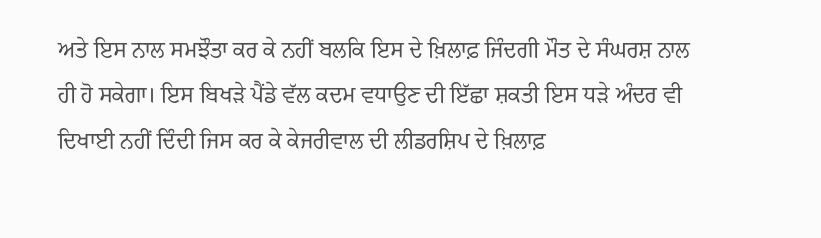ਅਤੇ ਇਸ ਨਾਲ ਸਮਝੌਤਾ ਕਰ ਕੇ ਨਹੀਂ ਬਲਕਿ ਇਸ ਦੇ ਖ਼ਿਲਾਫ਼ ਜਿੰਦਗੀ ਮੌਤ ਦੇ ਸੰਘਰਸ਼ ਨਾਲ ਹੀ ਹੋ ਸਕੇਗਾ। ਇਸ ਬਿਖੜੇ ਪੈਂਡੇ ਵੱਲ ਕਦਮ ਵਧਾਉਣ ਦੀ ਇੱਛਾ ਸ਼ਕਤੀ ਇਸ ਧੜੇ ਅੰਦਰ ਵੀ ਦਿਖਾਈ ਨਹੀਂ ਦਿੰਦੀ ਜਿਸ ਕਰ ਕੇ ਕੇਜਰੀਵਾਲ ਦੀ ਲੀਡਰਸ਼ਿਪ ਦੇ ਖ਼ਿਲਾਫ਼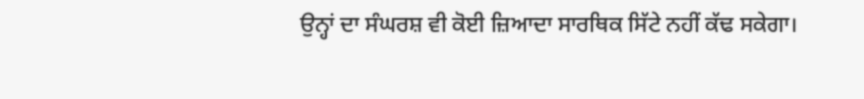ਉਨ੍ਹਾਂ ਦਾ ਸੰਘਰਸ਼ ਵੀ ਕੋਈ ਜ਼ਿਆਦਾ ਸਾਰਥਿਕ ਸਿੱਟੇ ਨਹੀਂ ਕੱਢ ਸਕੇਗਾ।